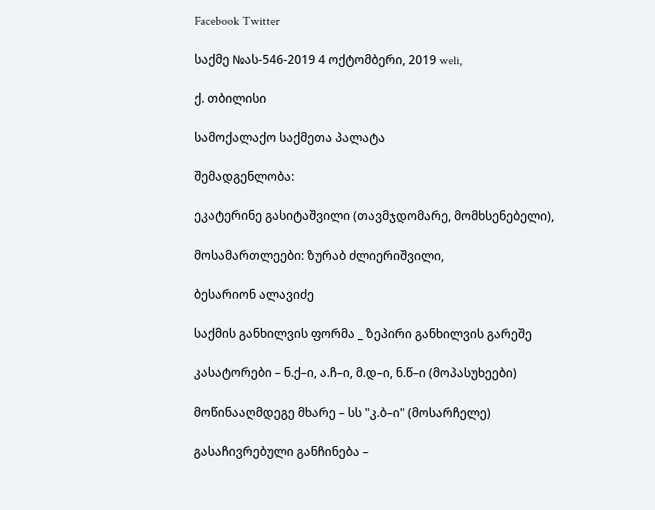Facebook Twitter

საქმე №ას-546-2019 4 ოქტომბერი, 2019 weli,

ქ. თბილისი

სამოქალაქო საქმეთა პალატა

შემადგენლობა:

ეკატერინე გასიტაშვილი (თავმჯდომარე, მომხსენებელი),

მოსამართლეები: ზურაბ ძლიერიშვილი,

ბესარიონ ალავიძე

საქმის განხილვის ფორმა _ ზეპირი განხილვის გარეშე

კასატორები – ნ.ქ–ი, ა.ჩ–ი, მ.დ–ი, ნ.წ–ი (მოპასუხეები)

მოწინააღმდეგე მხარე – სს "კ.ბ–ი" (მოსარჩელე)

გასაჩივრებული განჩინება –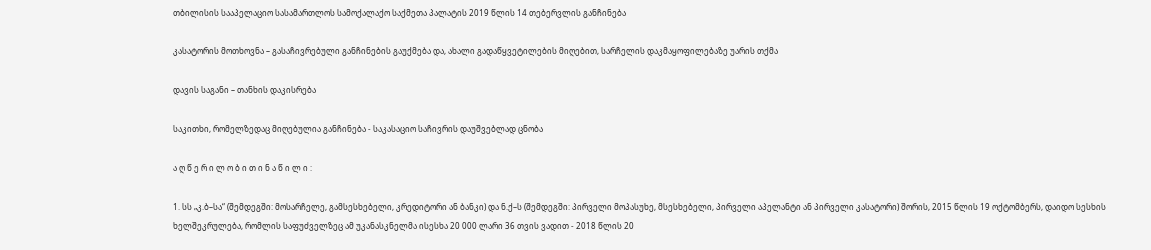თბილისის სააპელაციო სასამართლოს სამოქალაქო საქმეთა პალატის 2019 წლის 14 თებერვლის განჩინება

კასატორის მოთხოვნა – გასაჩივრებული განჩინების გაუქმება და, ახალი გადაწყვეტილების მიღებით, სარჩელის დაკმაყოფილებაზე უარის თქმა

დავის საგანი – თანხის დაკისრება

საკითხი, რომელზედაც მიღებულია განჩინება - საკასაციო საჩივრის დაუშვებლად ცნობა

ა ღ წ ე რ ი ლ ო ბ ი თ ი ნ ა წ ი ლ ი :

1. სს „კ.ბ–სა“ (შემდეგში: მოსარჩელე, გამსესხებელი, კრედიტორი ან ბანკი) და ნ.ქ–ს (შემდეგში: პირველი მოპასუხე, მსესხებელი, პირველი აპელანტი ან პირველი კასატორი) შორის, 2015 წლის 19 ოქტომბერს, დაიდო სესხის ხელშეკრულება, რომლის საფუძველზეც ამ უკანასკნელმა ისესხა 20 000 ლარი 36 თვის ვადით - 2018 წლის 20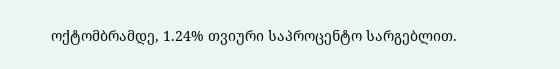ოქტომბრამდე, 1.24% თვიური საპროცენტო სარგებლით.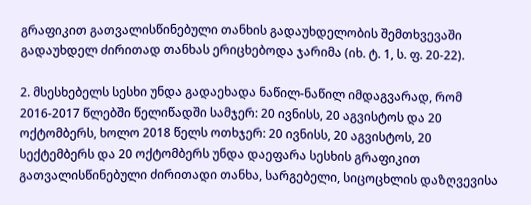გრაფიკით გათვალისწინებული თანხის გადაუხდელობის შემთხვევაში გადაუხდელ ძირითად თანხას ერიცხებოდა ჯარიმა (იხ. ტ. 1, ს. ფ. 20-22).

2. მსესხებელს სესხი უნდა გადაეხადა ნაწილ-ნაწილ იმდაგვარად, რომ 2016-2017 წლებში წელიწადში სამჯერ: 20 ივნისს, 20 აგვისტოს და 20 ოქტომბერს, ხოლო 2018 წელს ოთხჯერ: 20 ივნისს, 20 აგვისტოს, 20 სექტემბერს და 20 ოქტომბერს უნდა დაეფარა სესხის გრაფიკით გათვალისწინებული ძირითადი თანხა, სარგებელი, სიცოცხლის დაზღვევისა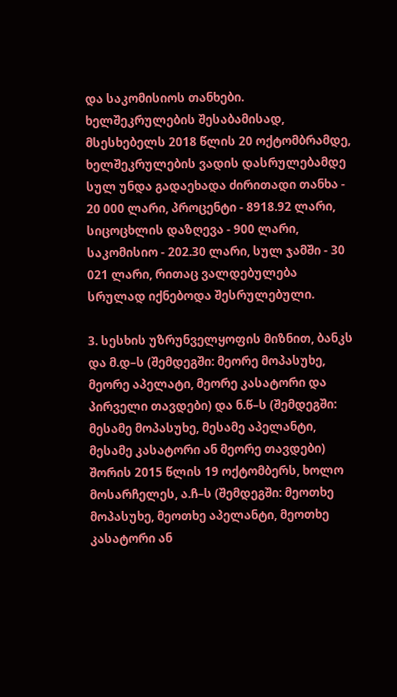და საკომისიოს თანხები. ხელშეკრულების შესაბამისად, მსესხებელს 2018 წლის 20 ოქტომბრამდე, ხელშეკრულების ვადის დასრულებამდე სულ უნდა გადაეხადა ძირითადი თანხა - 20 000 ლარი, პროცენტი - 8918.92 ლარი, სიცოცხლის დაზღევა - 900 ლარი, საკომისიო - 202.30 ლარი, სულ ჯამში - 30 021 ლარი, რითაც ვალდებულება სრულად იქნებოდა შესრულებული.

3. სესხის უზრუნველყოფის მიზნით, ბანკს და მ.დ–ს (შემდეგში: მეორე მოპასუხე, მეორე აპელატი, მეორე კასატორი და პირველი თავდები) და ნ.წ–ს (შემდეგში: მესამე მოპასუხე, მესამე აპელანტი, მესამე კასატორი ან მეორე თავდები) შორის 2015 წლის 19 ოქტომბერს, ხოლო მოსარჩელეს, ა.ჩ–ს (შემდეგში: მეოთხე მოპასუხე, მეოთხე აპელანტი, მეოთხე კასატორი ან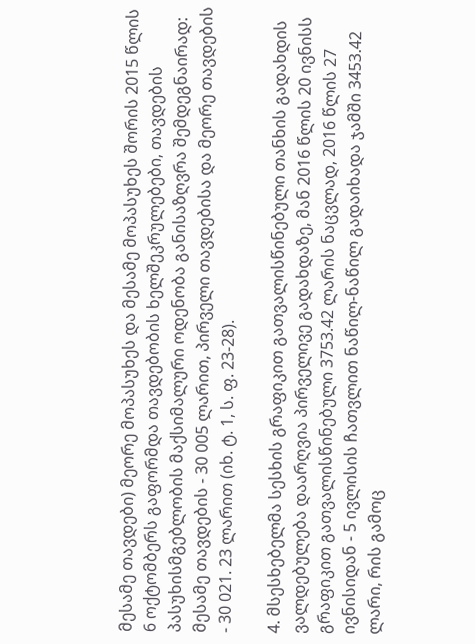მესამე თავდები) მეორე მოპასუხეს და მესამე მოპასუხეს შორის 2015 წლის 6 ოქტომბერს გაფორმდა თავდებობის ხელშეკრულებები, თავდების პასუხისმგებლობის მაქსიმალური ოდენობა განისაზღვრა შემდეგნაირად: მესამე თავდების - 30 005 ლარით, პირველი თავდებისა და მეორე თავდების - 30 021. 23 ლარით (იხ. ტ. 1, ს. ფ. 23-28).

4. მსესხებელმა სესხის გრაფიკით გათვალისწინებული თანხის გადახდის ვალდებულება დაარღვია პირველივე გადახდაზე, მან 2016 წლის 20 ივნისს გრაფიკით გათვალისწინებული 3753.42 ლარის ნაცვლად, 2016 წლის 27 ივნისიდან - 5 ივლისის ჩათვლით ნაწილ-ნაწილ გადაიხადა ჯამში 3453.42 ლარი, რის გამოც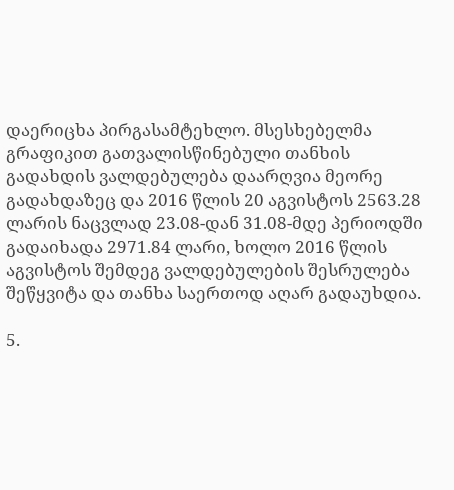დაერიცხა პირგასამტეხლო. მსესხებელმა გრაფიკით გათვალისწინებული თანხის გადახდის ვალდებულება დაარღვია მეორე გადახდაზეც და 2016 წლის 20 აგვისტოს 2563.28 ლარის ნაცვლად 23.08-დან 31.08-მდე პერიოდში გადაიხადა 2971.84 ლარი, ხოლო 2016 წლის აგვისტოს შემდეგ ვალდებულების შესრულება შეწყვიტა და თანხა საერთოდ აღარ გადაუხდია.

5.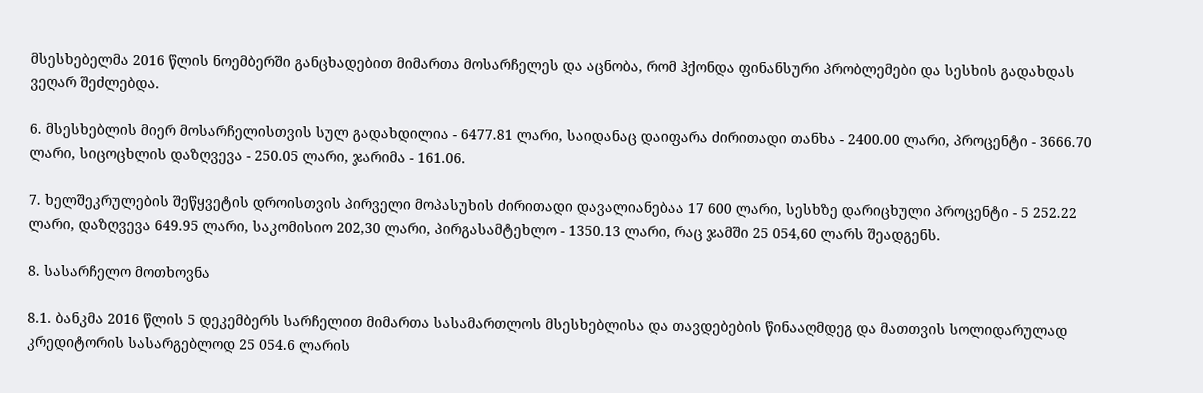მსესხებელმა 2016 წლის ნოემბერში განცხადებით მიმართა მოსარჩელეს და აცნობა, რომ ჰქონდა ფინანსური პრობლემები და სესხის გადახდას ვეღარ შეძლებდა.

6. მსესხებლის მიერ მოსარჩელისთვის სულ გადახდილია - 6477.81 ლარი, საიდანაც დაიფარა ძირითადი თანხა - 2400.00 ლარი, პროცენტი - 3666.70 ლარი, სიცოცხლის დაზღვევა - 250.05 ლარი, ჯარიმა - 161.06.

7. ხელშეკრულების შეწყვეტის დროისთვის პირველი მოპასუხის ძირითადი დავალიანებაა 17 600 ლარი, სესხზე დარიცხული პროცენტი - 5 252.22 ლარი, დაზღვევა 649.95 ლარი, საკომისიო 202,30 ლარი, პირგასამტეხლო - 1350.13 ლარი, რაც ჯამში 25 054,60 ლარს შეადგენს.

8. სასარჩელო მოთხოვნა

8.1. ბანკმა 2016 წლის 5 დეკემბერს სარჩელით მიმართა სასამართლოს მსესხებლისა და თავდებების წინააღმდეგ და მათთვის სოლიდარულად კრედიტორის სასარგებლოდ 25 054.6 ლარის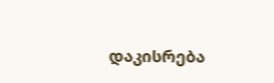დაკისრება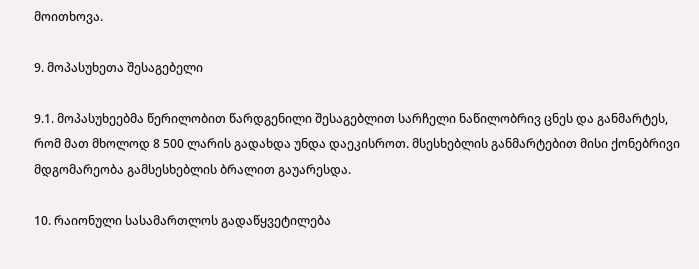მოითხოვა.

9. მოპასუხეთა შესაგებელი

9.1. მოპასუხეებმა წერილობით წარდგენილი შესაგებლით სარჩელი ნაწილობრივ ცნეს და განმარტეს, რომ მათ მხოლოდ 8 500 ლარის გადახდა უნდა დაეკისროთ. მსესხებლის განმარტებით მისი ქონებრივი მდგომარეობა გამსესხებლის ბრალით გაუარესდა.

10. რაიონული სასამართლოს გადაწყვეტილება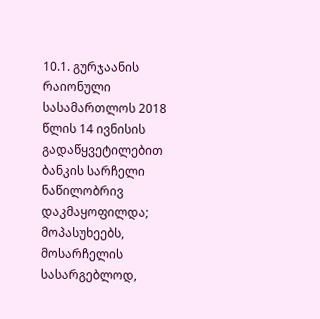10.1. გურჯაანის რაიონული სასამართლოს 2018 წლის 14 ივნისის გადაწყვეტილებით ბანკის სარჩელი ნაწილობრივ დაკმაყოფილდა; მოპასუხეებს, მოსარჩელის სასარგებლოდ,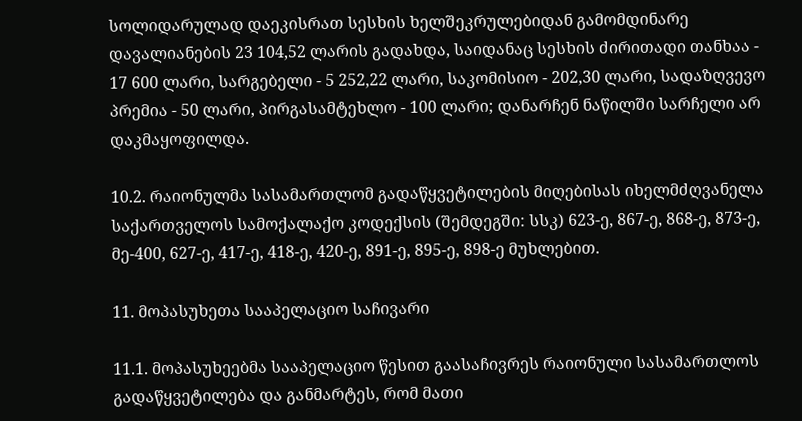სოლიდარულად დაეკისრათ სესხის ხელშეკრულებიდან გამომდინარე დავალიანების 23 104,52 ლარის გადახდა, საიდანაც სესხის ძირითადი თანხაა - 17 600 ლარი, სარგებელი - 5 252,22 ლარი, საკომისიო - 202,30 ლარი, სადაზღვევო პრემია - 50 ლარი, პირგასამტეხლო - 100 ლარი; დანარჩენ ნაწილში სარჩელი არ დაკმაყოფილდა.

10.2. რაიონულმა სასამართლომ გადაწყვეტილების მიღებისას იხელმძღვანელა საქართველოს სამოქალაქო კოდექსის (შემდეგში: სსკ) 623-ე, 867-ე, 868-ე, 873-ე, მე-400, 627-ე, 417-ე, 418-ე, 420-ე, 891-ე, 895-ე, 898-ე მუხლებით.

11. მოპასუხეთა სააპელაციო საჩივარი

11.1. მოპასუხეებმა სააპელაციო წესით გაასაჩივრეს რაიონული სასამართლოს გადაწყვეტილება და განმარტეს, რომ მათი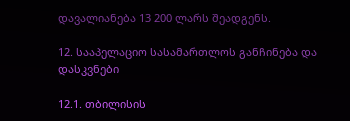დავალიანება 13 200 ლარს შეადგენს.

12. სააპელაციო სასამართლოს განჩინება და დასკვნები

12.1. თბილისის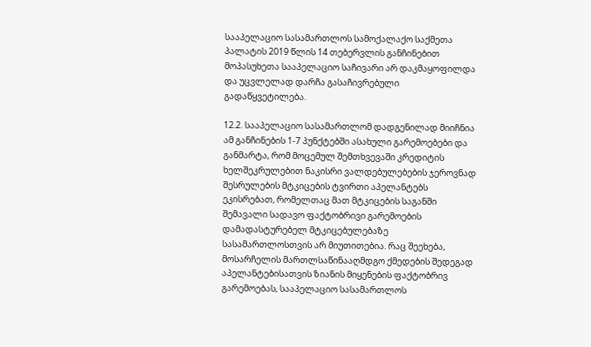სააპელაციო სასამართლოს სამოქალაქო საქმეთა პალატის 2019 წლის 14 თებერვლის განჩინებით მოპასუხეთა სააპელაციო საჩივარი არ დაკმაყოფილდა და უცვლელად დარჩა გასაჩივრებული გადაწყვეტილება.

12.2. სააპელაციო სასამართლომ დადგენილად მიიჩნია ამ განჩინების 1-7 პუნქტებში ასახული გარემოებები და განმარტა, რომ მოცემულ შემთხვევაში კრედიტის ხელშეკრულებით ნაკისრი ვალდებულებების ჯეროვნად შესრულების მტკიცების ტვირთი აპელანტებს ეკისრებათ, რომელთაც მათ მტკიცების საგანში შემავალი სადავო ფაქტობრივი გარემოების დამადასტურებელ მტკიცებულებაზე სასამართლოსთვის არ მიუთითებია. რაც შეეხება, მოსარჩელის მართლსაწინააღმდგო ქმედების შედეგად აპელანტებისათვის ზიანის მიყენების ფაქტობრივ გარემოებას, სააპელაციო სასამართლოს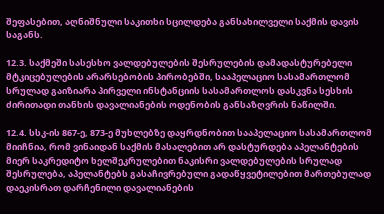შეფასებით, აღნიშნული საკითხი სცილდება განსახილველი საქმის დავის საგანს.

12.3. საქმეში სასესხო ვალდებულების შესრულების დამადასტურებელი მტკიცებულების არარსებობის პირობებში, სააპელაციო სასამართლომ სრულად გაიზიარა პირველი ინსტანციის სასამართლოს დასკვნა სესხის ძირითადი თანხის დავალიანების ოდენობის განსაზღვრის ნაწილში.

12.4. სსკ-ის 867-ე, 873-ე მუხლებზე დაყრდნობით სააპელაციო სასამართლომ მიიჩნია, რომ ვინაიდან საქმის მასალებით არ დასტურდება აპელანტების მიერ საკრედიტო ხელშეკრულებით ნაკისრი ვალდებულების სრულად შესრულება, აპელანტებს გასაჩივრებული გადაწყვეტილებით მართებულად დაეკისრათ დარჩენილი დავალიანების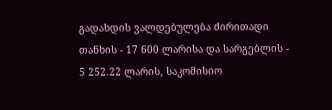გადახდის ვალდებულება ძირითადი თანხის - 17 600 ლარისა და სარგებლის - 5 252.22 ლარის, საკომისიო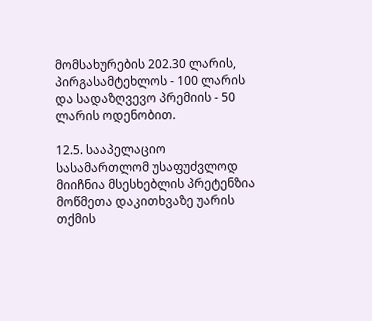მომსახურების 202.30 ლარის, პირგასამტეხლოს - 100 ლარის და სადაზღვევო პრემიის - 50 ლარის ოდენობით.

12.5. სააპელაციო სასამართლომ უსაფუძვლოდ მიიჩნია მსესხებლის პრეტენზია მოწმეთა დაკითხვაზე უარის თქმის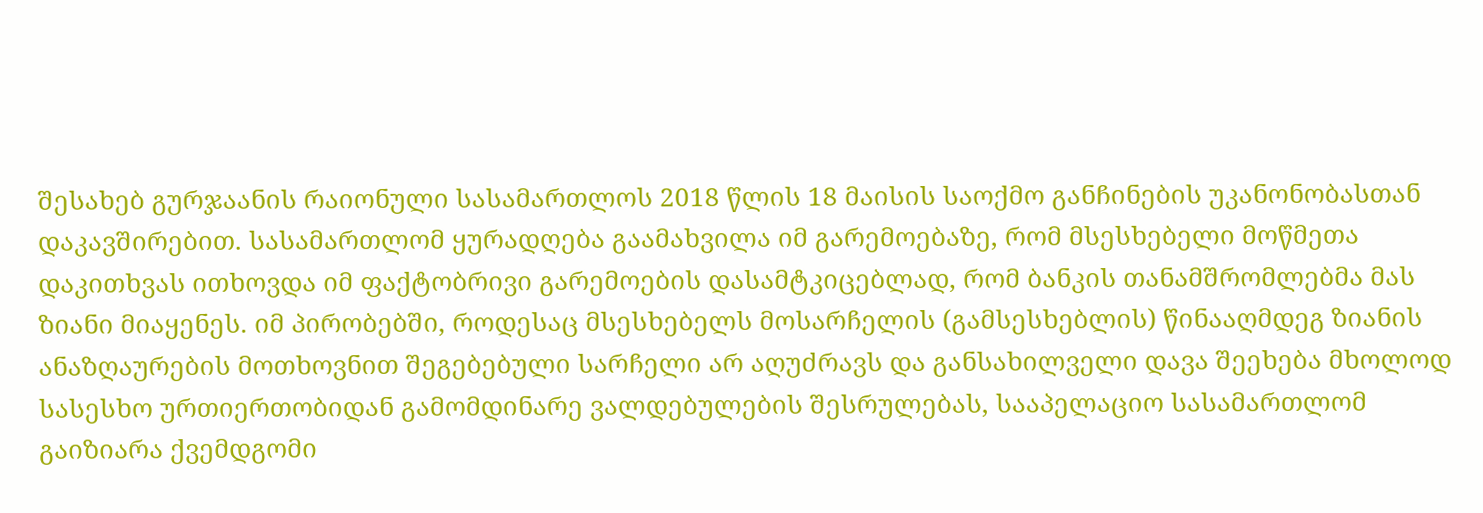შესახებ გურჯაანის რაიონული სასამართლოს 2018 წლის 18 მაისის საოქმო განჩინების უკანონობასთან დაკავშირებით. სასამართლომ ყურადღება გაამახვილა იმ გარემოებაზე, რომ მსესხებელი მოწმეთა დაკითხვას ითხოვდა იმ ფაქტობრივი გარემოების დასამტკიცებლად, რომ ბანკის თანამშრომლებმა მას ზიანი მიაყენეს. იმ პირობებში, როდესაც მსესხებელს მოსარჩელის (გამსესხებლის) წინააღმდეგ ზიანის ანაზღაურების მოთხოვნით შეგებებული სარჩელი არ აღუძრავს და განსახილველი დავა შეეხება მხოლოდ სასესხო ურთიერთობიდან გამომდინარე ვალდებულების შესრულებას, სააპელაციო სასამართლომ გაიზიარა ქვემდგომი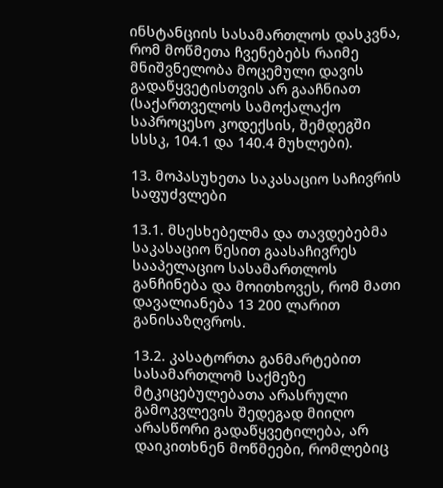ინსტანციის სასამართლოს დასკვნა, რომ მოწმეთა ჩვენებებს რაიმე მნიშვნელობა მოცემული დავის გადაწყვეტისთვის არ გააჩნიათ (საქართველოს სამოქალაქო საპროცესო კოდექსის, შემდეგში სსსკ, 104.1 და 140.4 მუხლები).

13. მოპასუხეთა საკასაციო საჩივრის საფუძვლები

13.1. მსესხებელმა და თავდებებმა საკასაციო წესით გაასაჩივრეს სააპელაციო სასამართლოს განჩინება და მოითხოვეს, რომ მათი დავალიანება 13 200 ლარით განისაზღვროს.

13.2. კასატორთა განმარტებით სასამართლომ საქმეზე მტკიცებულებათა არასრული გამოკვლევის შედეგად მიიღო არასწორი გადაწყვეტილება, არ დაიკითხნენ მოწმეები, რომლებიც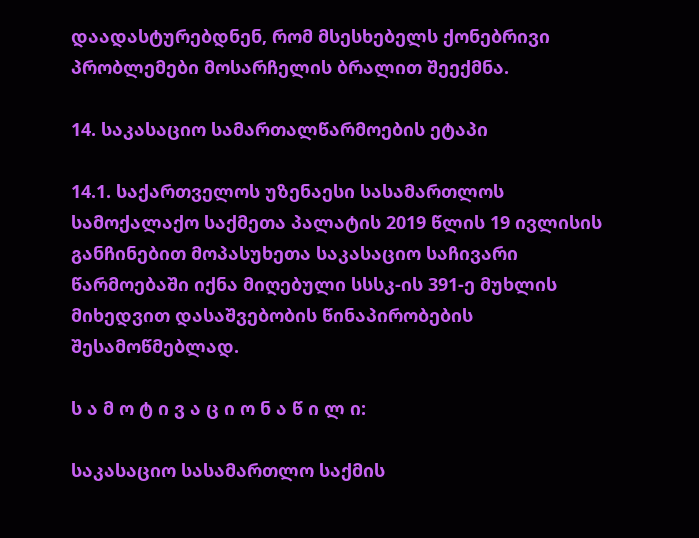დაადასტურებდნენ, რომ მსესხებელს ქონებრივი პრობლემები მოსარჩელის ბრალით შეექმნა.

14. საკასაციო სამართალწარმოების ეტაპი

14.1. საქართველოს უზენაესი სასამართლოს სამოქალაქო საქმეთა პალატის 2019 წლის 19 ივლისის განჩინებით მოპასუხეთა საკასაციო საჩივარი წარმოებაში იქნა მიღებული სსსკ-ის 391-ე მუხლის მიხედვით დასაშვებობის წინაპირობების შესამოწმებლად.

ს ა მ ო ტ ი ვ ა ც ი ო ნ ა წ ი ლ ი:

საკასაციო სასამართლო საქმის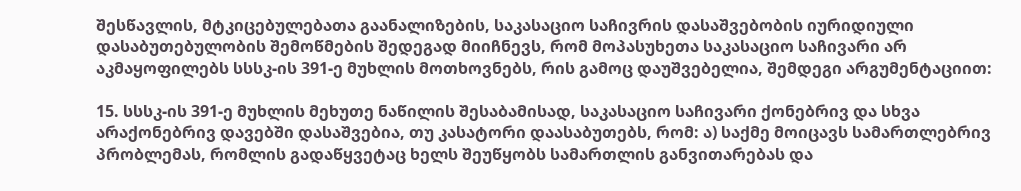შესწავლის, მტკიცებულებათა გაანალიზების, საკასაციო საჩივრის დასაშვებობის იურიდიული დასაბუთებულობის შემოწმების შედეგად მიიჩნევს, რომ მოპასუხეთა საკასაციო საჩივარი არ აკმაყოფილებს სსსკ-ის 391-ე მუხლის მოთხოვნებს, რის გამოც დაუშვებელია, შემდეგი არგუმენტაციით:

15. სსსკ-ის 391-ე მუხლის მეხუთე ნაწილის შესაბამისად, საკასაციო საჩივარი ქონებრივ და სხვა არაქონებრივ დავებში დასაშვებია, თუ კასატორი დაასაბუთებს, რომ: ა) საქმე მოიცავს სამართლებრივ პრობლემას, რომლის გადაწყვეტაც ხელს შეუწყობს სამართლის განვითარებას და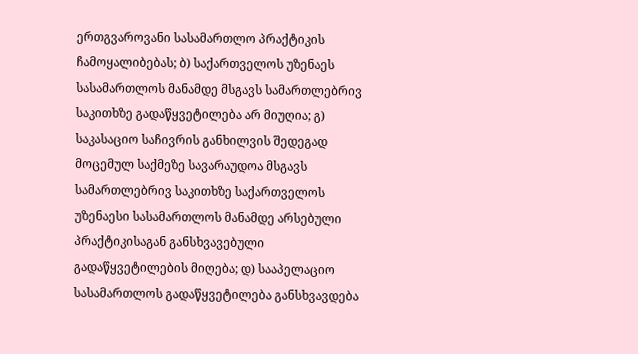ერთგვაროვანი სასამართლო პრაქტიკის ჩამოყალიბებას; ბ) საქართველოს უზენაეს სასამართლოს მანამდე მსგავს სამართლებრივ საკითხზე გადაწყვეტილება არ მიუღია; გ) საკასაციო საჩივრის განხილვის შედეგად მოცემულ საქმეზე სავარაუდოა მსგავს სამართლებრივ საკითხზე საქართველოს უზენაესი სასამართლოს მანამდე არსებული პრაქტიკისაგან განსხვავებული გადაწყვეტილების მიღება; დ) სააპელაციო სასამართლოს გადაწყვეტილება განსხვავდება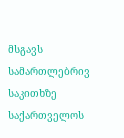მსგავს სამართლებრივ საკითხზე საქართველოს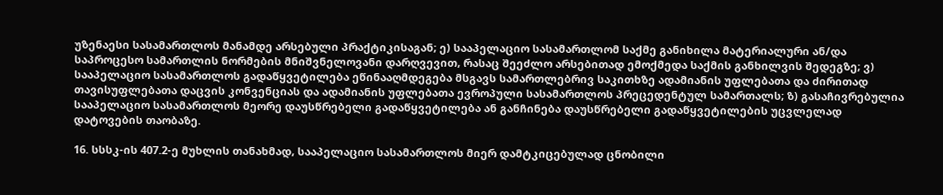უზენაესი სასამართლოს მანამდე არსებული პრაქტიკისაგან; ე) სააპელაციო სასამართლომ საქმე განიხილა მატერიალური ან/და საპროცესო სამართლის ნორმების მნიშვნელოვანი დარღვევით, რასაც შეეძლო არსებითად ემოქმედა საქმის განხილვის შედეგზე; ვ) სააპელაციო სასამართლოს გადაწყვეტილება ეწინააღმდეგება მსგავს სამართლებრივ საკითხზე ადამიანის უფლებათა და ძირითად თავისუფლებათა დაცვის კონვენციას და ადამიანის უფლებათა ევროპული სასამართლოს პრეცედენტულ სამართალს; ზ) გასაჩივრებულია სააპელაციო სასამართლოს მეორე დაუსწრებელი გადაწყვეტილება ან განჩინება დაუსწრებელი გადაწყვეტილების უცვლელად დატოვების თაობაზე.

16. სსსკ-ის 407.2-ე მუხლის თანახმად, სააპელაციო სასამართლოს მიერ დამტკიცებულად ცნობილი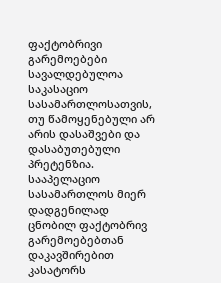ფაქტობრივი გარემოებები სავალდებულოა საკასაციო სასამართლოსათვის, თუ წამოყენებული არ არის დასაშვები და დასაბუთებული პრეტენზია. სააპელაციო სასამართლოს მიერ დადგენილად ცნობილ ფაქტობრივ გარემოებებთან დაკავშირებით კასატორს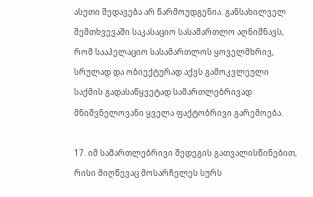ასეთი შედავება არ წარმოუდგენია. განსახილველ შემთხვევაში საკასაციო სასამართლო აღნიშნავს, რომ სააპელაციო სასამართლოს ყოველმხრივ, სრულად და ობიექტურად აქვს გამოკვლეული საქმის გადასაწყვეტად სამართლებრივად მნიშვნელოვანი ყველა ფაქტობრივი გარემოება.

17. იმ სამართლებრივი შედეგის გათვალისწინებით, რისი მიღწევაც მოსარჩელეს სურს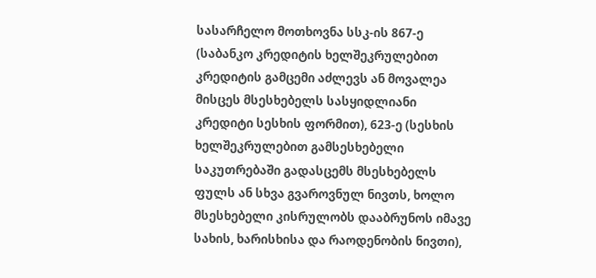სასარჩელო მოთხოვნა სსკ-ის 867-ე (საბანკო კრედიტის ხელშეკრულებით კრედიტის გამცემი აძლევს ან მოვალეა მისცეს მსესხებელს სასყიდლიანი კრედიტი სესხის ფორმით), 623-ე (სესხის ხელშეკრულებით გამსესხებელი საკუთრებაში გადასცემს მსესხებელს ფულს ან სხვა გვაროვნულ ნივთს, ხოლო მსესხებელი კისრულობს დააბრუნოს იმავე სახის, ხარისხისა და რაოდენობის ნივთი),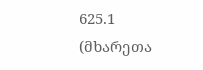625.1 (მხარეთა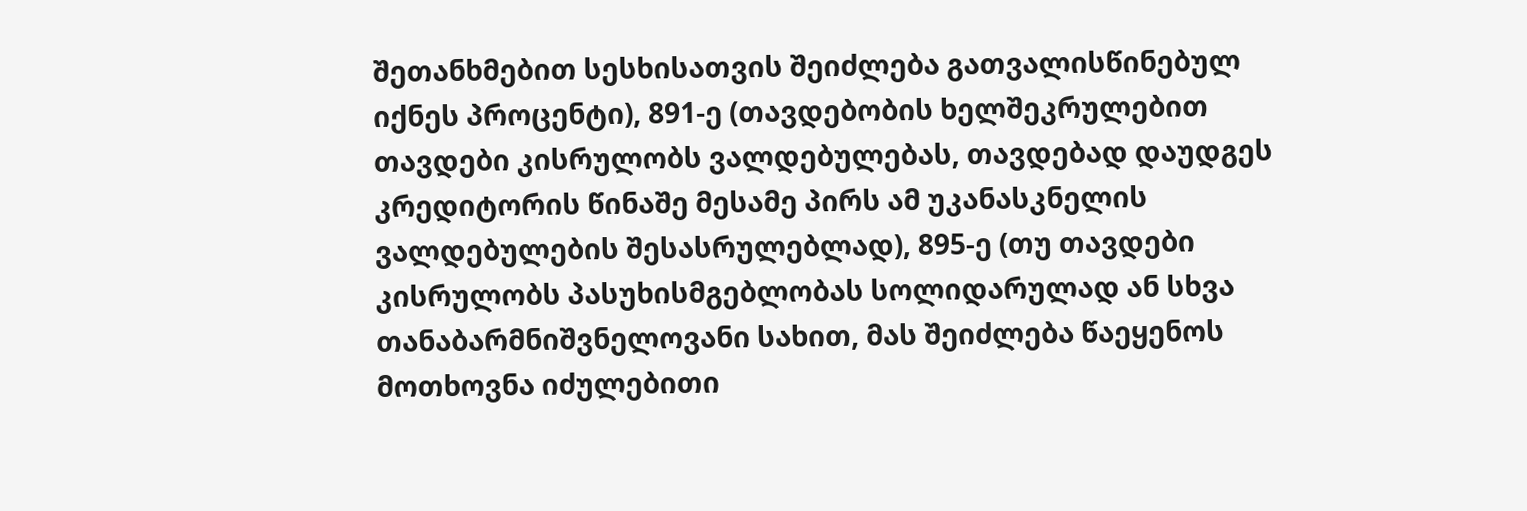შეთანხმებით სესხისათვის შეიძლება გათვალისწინებულ იქნეს პროცენტი), 891-ე (თავდებობის ხელშეკრულებით თავდები კისრულობს ვალდებულებას, თავდებად დაუდგეს კრედიტორის წინაშე მესამე პირს ამ უკანასკნელის ვალდებულების შესასრულებლად), 895-ე (თუ თავდები კისრულობს პასუხისმგებლობას სოლიდარულად ან სხვა თანაბარმნიშვნელოვანი სახით, მას შეიძლება წაეყენოს მოთხოვნა იძულებითი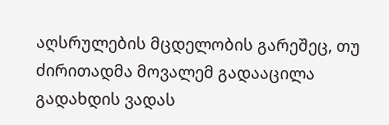აღსრულების მცდელობის გარეშეც, თუ ძირითადმა მოვალემ გადააცილა გადახდის ვადას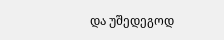და უშედეგოდ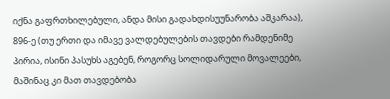იქნა გაფრთხილებული, ანდა მისი გადახდისუუნარობა აშკარაა), 896-ე (თუ ერთი და იმავე ვალდებულების თავდები რამდენიმე პირია, ისინი პასუხს აგებენ, როგორც სოლიდარული მოვალეები, მაშინაც კი მათ თავდებობა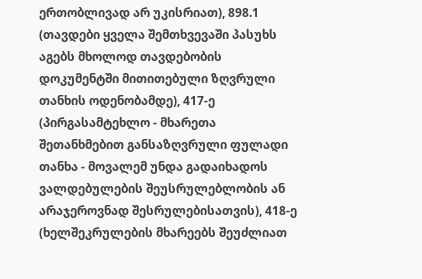ერთობლივად არ უკისრიათ), 898.1 (თავდები ყველა შემთხვევაში პასუხს აგებს მხოლოდ თავდებობის დოკუმენტში მითითებული ზღვრული თანხის ოდენობამდე), 417-ე (პირგასამტეხლო - მხარეთა შეთანხმებით განსაზღვრული ფულადი თანხა - მოვალემ უნდა გადაიხადოს ვალდებულების შეუსრულებლობის ან არაჯეროვნად შესრულებისათვის), 418-ე (ხელშეკრულების მხარეებს შეუძლიათ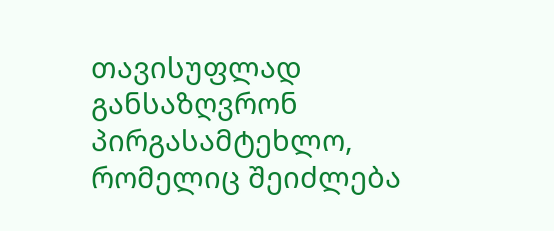თავისუფლად განსაზღვრონ პირგასამტეხლო, რომელიც შეიძლება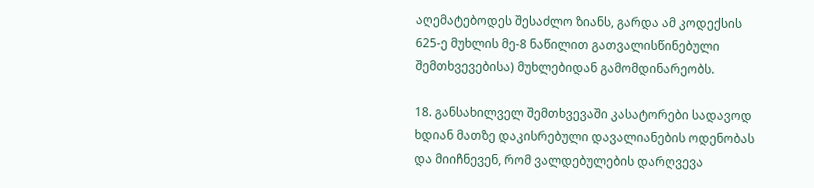აღემატებოდეს შესაძლო ზიანს, გარდა ამ კოდექსის 625-ე მუხლის მე-8 ნაწილით გათვალისწინებული შემთხვევებისა) მუხლებიდან გამომდინარეობს.

18. განსახილველ შემთხვევაში კასატორები სადავოდ ხდიან მათზე დაკისრებული დავალიანების ოდენობას და მიიჩნევენ, რომ ვალდებულების დარღვევა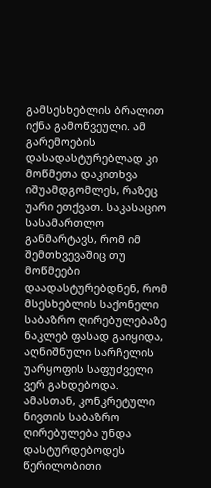გამსესხებლის ბრალით იქნა გამოწვეული. ამ გარემოების დასადასტურებლად კი მოწმეთა დაკითხვა იშუამდგომლეს, რაზეც უარი ეთქვათ. საკასაციო სასამართლო განმარტავს, რომ იმ შემთხვევაშიც თუ მოწმეები დაადასტურებდნენ, რომ მსესხებლის საქონელი საბაზრო ღირებულებაზე ნაკლებ ფასად გაიყიდა, აღნიშნული სარჩელის უარყოფის საფუძველი ვერ გახდებოდა. ამასთან, კონკრეტული ნივთის საბაზრო ღირებულება უნდა დასტურდებოდეს წერილობითი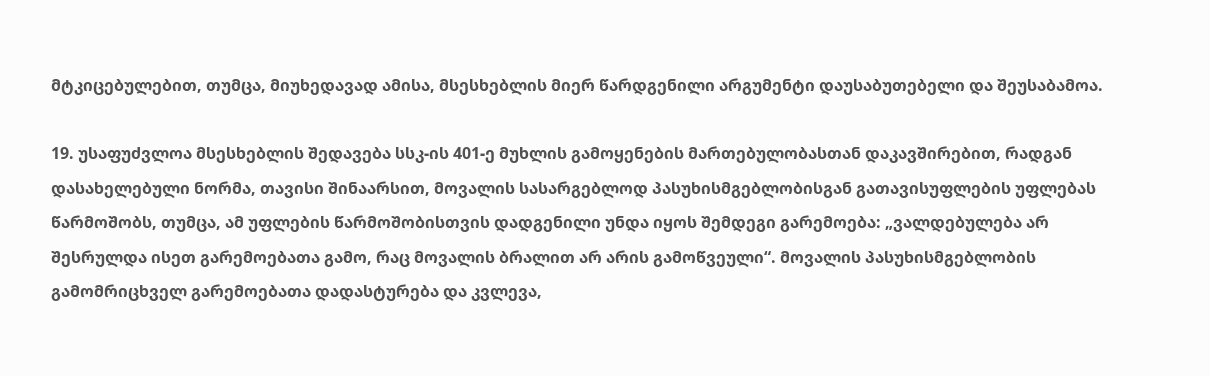მტკიცებულებით, თუმცა, მიუხედავად ამისა, მსესხებლის მიერ წარდგენილი არგუმენტი დაუსაბუთებელი და შეუსაბამოა.

19. უსაფუძვლოა მსესხებლის შედავება სსკ-ის 401-ე მუხლის გამოყენების მართებულობასთან დაკავშირებით, რადგან დასახელებული ნორმა, თავისი შინაარსით, მოვალის სასარგებლოდ პასუხისმგებლობისგან გათავისუფლების უფლებას წარმოშობს, თუმცა, ამ უფლების წარმოშობისთვის დადგენილი უნდა იყოს შემდეგი გარემოება: „ვალდებულება არ შესრულდა ისეთ გარემოებათა გამო, რაც მოვალის ბრალით არ არის გამოწვეული“. მოვალის პასუხისმგებლობის გამომრიცხველ გარემოებათა დადასტურება და კვლევა,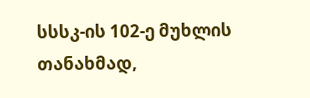სსსკ-ის 102-ე მუხლის თანახმად,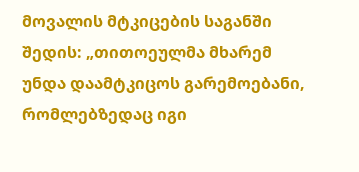მოვალის მტკიცების საგანში შედის: „თითოეულმა მხარემ უნდა დაამტკიცოს გარემოებანი, რომლებზედაც იგი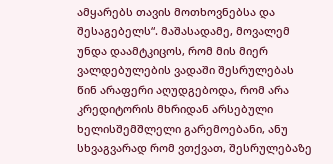ამყარებს თავის მოთხოვნებსა და შესაგებელს“. მაშასადამე, მოვალემ უნდა დაამტკიცოს, რომ მის მიერ ვალდებულების ვადაში შესრულებას წინ არაფერი აღუდგებოდა, რომ არა კრედიტორის მხრიდან არსებული ხელისშემშლელი გარემოებანი, ანუ სხვაგვარად რომ ვთქვათ, შესრულებაზე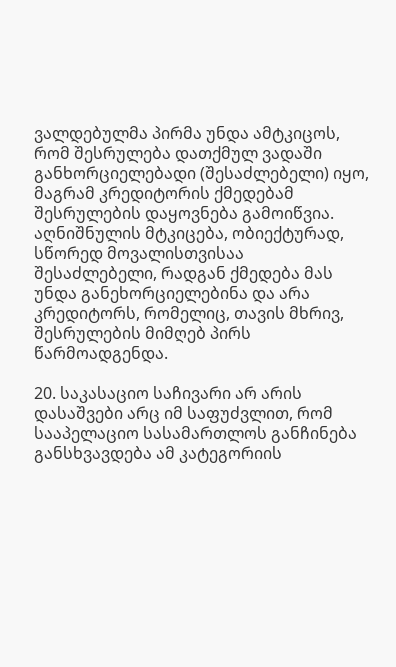ვალდებულმა პირმა უნდა ამტკიცოს, რომ შესრულება დათქმულ ვადაში განხორციელებადი (შესაძლებელი) იყო, მაგრამ კრედიტორის ქმედებამ შესრულების დაყოვნება გამოიწვია. აღნიშნულის მტკიცება, ობიექტურად, სწორედ მოვალისთვისაა შესაძლებელი, რადგან ქმედება მას უნდა განეხორციელებინა და არა კრედიტორს, რომელიც, თავის მხრივ, შესრულების მიმღებ პირს წარმოადგენდა.

20. საკასაციო საჩივარი არ არის დასაშვები არც იმ საფუძვლით, რომ სააპელაციო სასამართლოს განჩინება განსხვავდება ამ კატეგორიის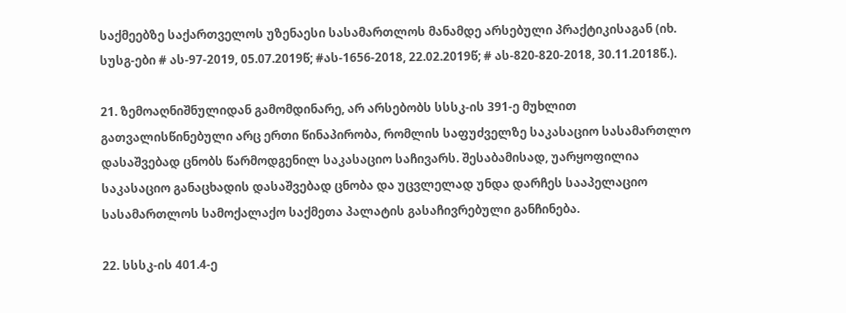საქმეებზე საქართველოს უზენაესი სასამართლოს მანამდე არსებული პრაქტიკისაგან (იხ. სუსგ-ები # ას-97-2019, 05.07.2019წ; #ას-1656-2018, 22.02.2019წ; # ას-820-820-2018, 30.11.2018წ.).

21. ზემოაღნიშნულიდან გამომდინარე, არ არსებობს სსსკ-ის 391-ე მუხლით გათვალისწინებული არც ერთი წინაპირობა, რომლის საფუძველზე საკასაციო სასამართლო დასაშვებად ცნობს წარმოდგენილ საკასაციო საჩივარს. შესაბამისად, უარყოფილია საკასაციო განაცხადის დასაშვებად ცნობა და უცვლელად უნდა დარჩეს სააპელაციო სასამართლოს სამოქალაქო საქმეთა პალატის გასაჩივრებული განჩინება.

22. სსსკ-ის 401.4-ე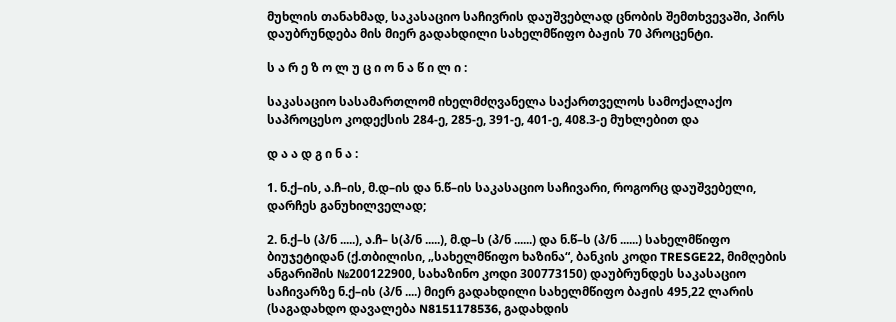მუხლის თანახმად, საკასაციო საჩივრის დაუშვებლად ცნობის შემთხვევაში, პირს დაუბრუნდება მის მიერ გადახდილი სახელმწიფო ბაჟის 70 პროცენტი.

ს ა რ ე ზ ო ლ უ ც ი ო ნ ა წ ი ლ ი :

საკასაციო სასამართლომ იხელმძღვანელა საქართველოს სამოქალაქო საპროცესო კოდექსის 284-ე, 285-ე, 391-ე, 401-ე, 408.3-ე მუხლებით და

დ ა ა დ გ ი ნ ა :

1. ნ.ქ–ის, ა.ჩ–ის, მ.დ–ის და ნ.წ–ის საკასაციო საჩივარი, როგორც დაუშვებელი, დარჩეს განუხილველად;

2. ნ.ქ–ს (პ/ნ .....), ა.ჩ– ს(პ/ნ .....), მ.დ–ს (პ/ნ ......) და ნ.წ–ს (პ/ნ ......) სახელმწიფო ბიუჯეტიდან (ქ.თბილისი, „სახელმწიფო ხაზინა“, ბანკის კოდი TRESGE22, მიმღების ანგარიშის №200122900, სახაზინო კოდი 300773150) დაუბრუნდეს საკასაციო საჩივარზე ნ.ქ–ის (პ/ნ ....) მიერ გადახდილი სახელმწიფო ბაჟის 495,22 ლარის (საგადახდო დავალება N8151178536, გადახდის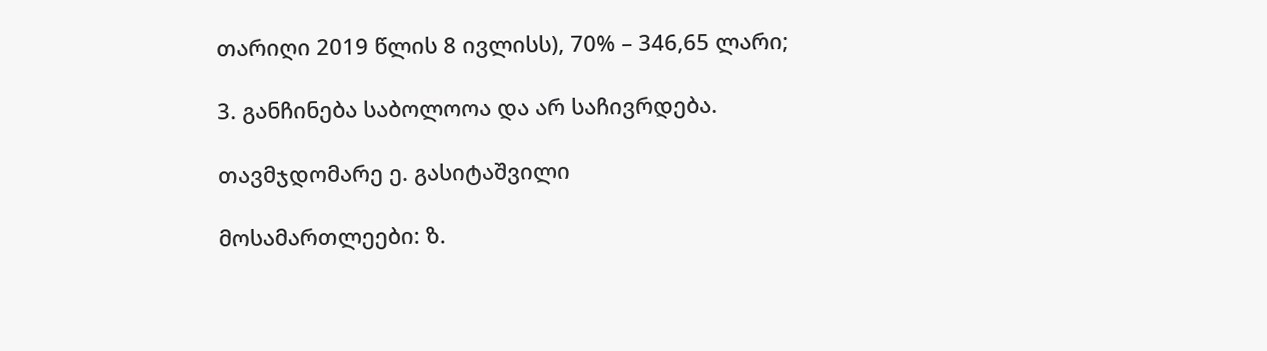თარიღი 2019 წლის 8 ივლისს), 70% – 346,65 ლარი;

3. განჩინება საბოლოოა და არ საჩივრდება.

თავმჯდომარე ე. გასიტაშვილი

მოსამართლეები: ზ.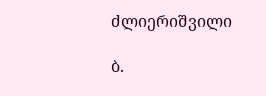ძლიერიშვილი

ბ.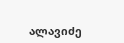ალავიძე